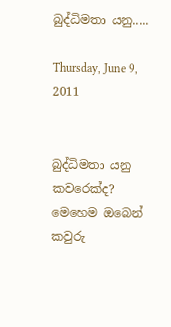බුද්ධිමතා යනු.....

Thursday, June 9, 2011


බුද්ධිමතා යනු කවරෙක්ද? මෙහෙම ඔබෙන් කවුරු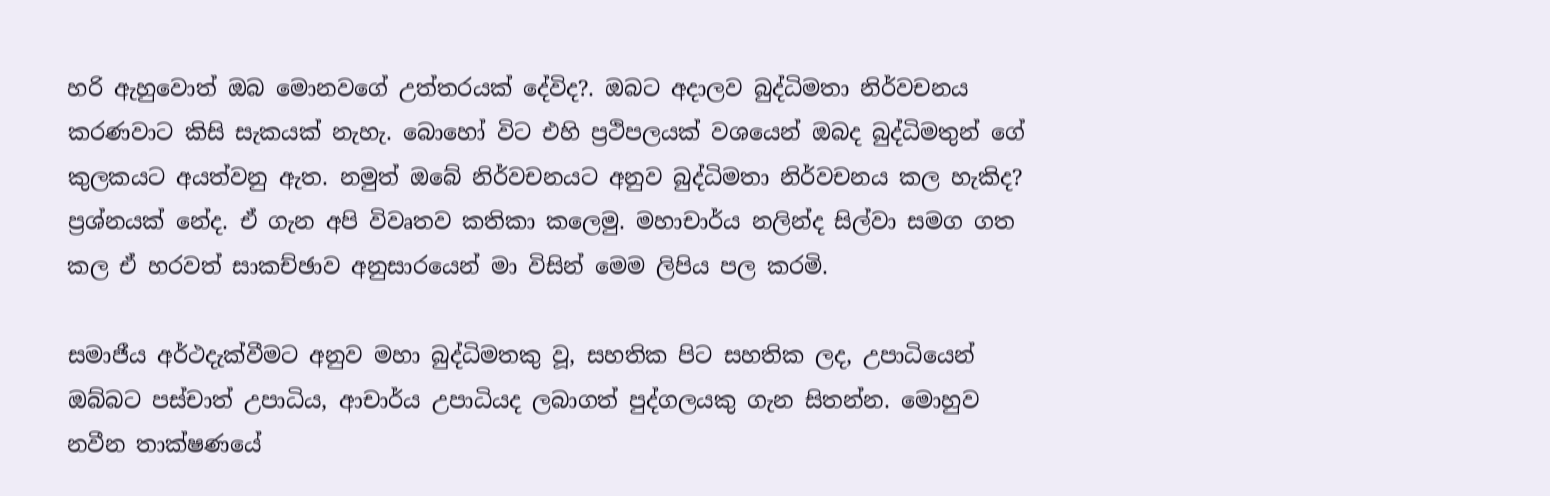හරි ඇහුවොත් ඔබ මොනවගේ උත්තරයක් දේවිද?. ඔබට අදාලව බුද්ධිමතා නිර්වචනය කරණවාට කිසි සැකයක් නැහැ. බොහෝ විට එහි ප්‍රථිපලයක් වශයෙන් ඔබද බුද්ධිමතුන් ගේ කුලකයට අයත්වනු ඇත. නමුත් ඔබේ නිර්වචනයට අනුව බුද්ධිමතා නිර්වචනය කල හැකිද? ප්‍රශ්නයක් නේද. ඒ ගැන අපි විවෘතව කතිකා කලෙමු. මහාචාර්ය නලින්ද සිල්වා සමග ගත කල ඒ හරවත් සාකච්ඡාව අනුසාරයෙන් මා විසින් මෙම ලිපිය පල කරමි.

සමාජීය අර්ථදැක්වීමට අනුව මහා බුද්ධිමතකු වූ, සහතික පිට සහතික ලද, උපාධියෙන් ඔබ්බට පස්චාත් උපාධිය, ආචාර්ය උපාධියද ලබාගත් පුද්ගලයකු ගැන සිතන්න. මොහුව නවීන තාක්ෂණයේ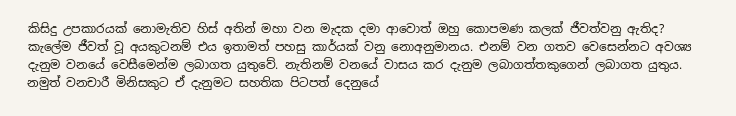කිසිදු උපකාරයක් නොමැතිව හිස් අතින් මහා වන මැදක දමා ආවොත් ඔහු කොපමණ කලක් ජීවත්වනු ඇතිද? කැලේම ජීවත් වූ අයකුටනම් එය ඉතාමත් පහසු කාර්යක් වනු නොඅනුමානය. එනම් වන ගතව වෙසෙන්නට අවශ්‍ය දැනුම වනයේ වෙසීමෙන්ම ලබාගත යුතුවේ. නැතිනම් වනයේ වාසය කර දැනුම ලබාගත්තකුගෙන් ලබාගත යුතුය. නමුත් වනචාරී මිනිසකුට ඒ දැනුමට සහතික පිටපත් දෙනුයේ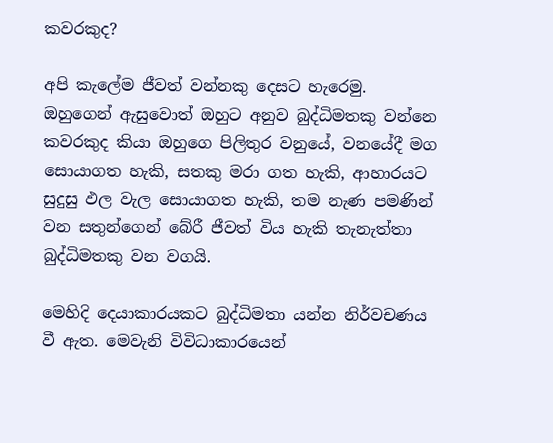කවරකුද?

අපි කැලේම ජීවත් වන්නකු දෙසට හැරෙමු. ඔහුගෙන් ඇසුවොත් ඔහුට අනුව බුද්ධිමතකු වන්නෙ කවරකුද කියා ඔහුගෙ පිලිතුර වනුයේ, වනයේදී මග සොයාගත හැකි, සතකු මරා ගත හැකි, ආහාරයට සුදුසු ඵල වැල සොයාගත හැකි, තම නැණ පමණින් වන සතුන්ගෙන් බේරී ජීවත් විය හැකි තැනැත්තා බුද්ධිමතකු වන වගයි.

මෙහිදි දෙයාකාරයකට බුද්ධිමතා යන්න නිර්වචණය වී ඇත. මෙවැනි විවිධාකාරයෙන්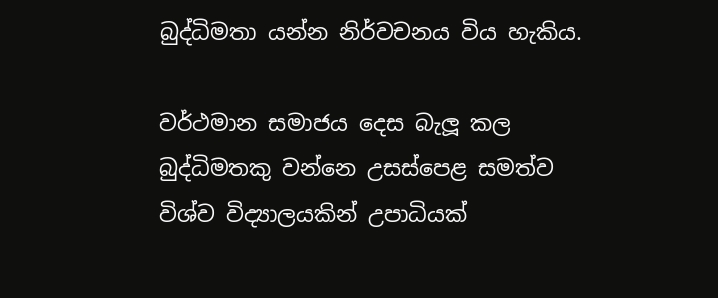බුද්ධිමතා යන්න නිර්වචනය විය හැකිය.

වර්ථමාන සමාජය දෙස බැලූ කල බුද්ධිමතකු වන්නෙ උසස්පෙළ සමත්ව විශ්ව විද්‍යාලයකින් උපාධියක්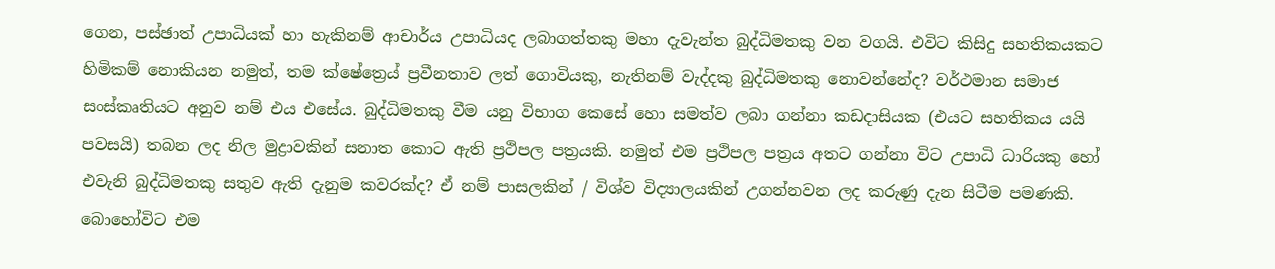ගෙන, පස්ඡාත් උපාධියක් හා හැකිනම් ආචාර්ය උපාධියද ලබාගත්තකු මහා දැවැන්ත බුද්ධිමතකු වන වගයි. එවිට කිසිදු සහතිකයකට හිමිකම් නොකියන නමුත්, තම ක්ෂේත්‍රෙය් ප්‍රවීනතාව ලත් ගොවියකු, නැතිනම් වැද්දකු බුද්ධිමතකු නොවන්නේද? වර්ථමාන සමාජ සංස්කෘතියට අනුව නම් එය එසේය. බුද්ධිමතකු වීම යනු විභාග කෙසේ හො සමත්ව ලබා ගන්නා කඩදාසියක (එයට සහතිකය යයි පවසයි) තබන ලද නිල මුද්‍රාවකින් සනාත කොට ඇති ප්‍රථිපල පත්‍රයකි. නමුත් එම ප්‍රථිපල පත්‍රය අතට ගන්නා විට උපාධි ධාරියකු හෝ එවැනි බුද්ධිමතකු සතුව ඇති දැනුම කවරක්ද? ඒ නම් පාසලකින් / විශ්ව විද්‍යාලයකින් උගන්නවන ලද කරුණු දැන සිටීම පමණකි. බොහෝවිට එම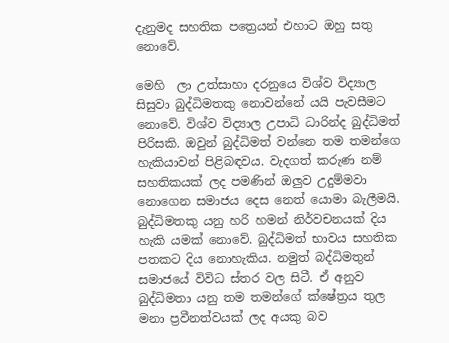දැනුමද සහතික පත්‍රෙයන් එහාට ඔහු සතු නොවේ.

මෙහි  ලා උත්සාහා දරනුයෙ විශ්ව විද්‍යාල සිසුවා බුද්ධිමතකු නොවන්නේ යයි පැවසීමට නොවේ. විශ්ව විද්‍යාල උපාධි ධාරින්ද බුද්ධිමත් පිරිසකි. ඔවුන් බුද්ධිමත් වන්නෙ තම තමන්ගෙ හැකියාවන් පිළිබඳවය. වැදගත් කරුණ නම් සහතිකයක් ලද පමණින් ඔලුව උදුම්මවා නොගෙන සමාජය දෙස නෙත් යොමා බැලීමයි.
බුද්ධිමතකු යනු හරි හමන් නිර්වචනයක් දිය හැකි යමක් නොවේ. බුද්ධිමත් භාවය සහතික පතකට දිය නොහැකිය. නමුත් බද්ධිමතුන් සමාජයේ විවිධ ස්තර වල සිටී. ඒ අනුව බුද්ධිමතා යනු තම තමන්ගේ ක්ෂේත්‍රය තුල මනා ප්‍රවීනත්වයක් ලද අයකු බව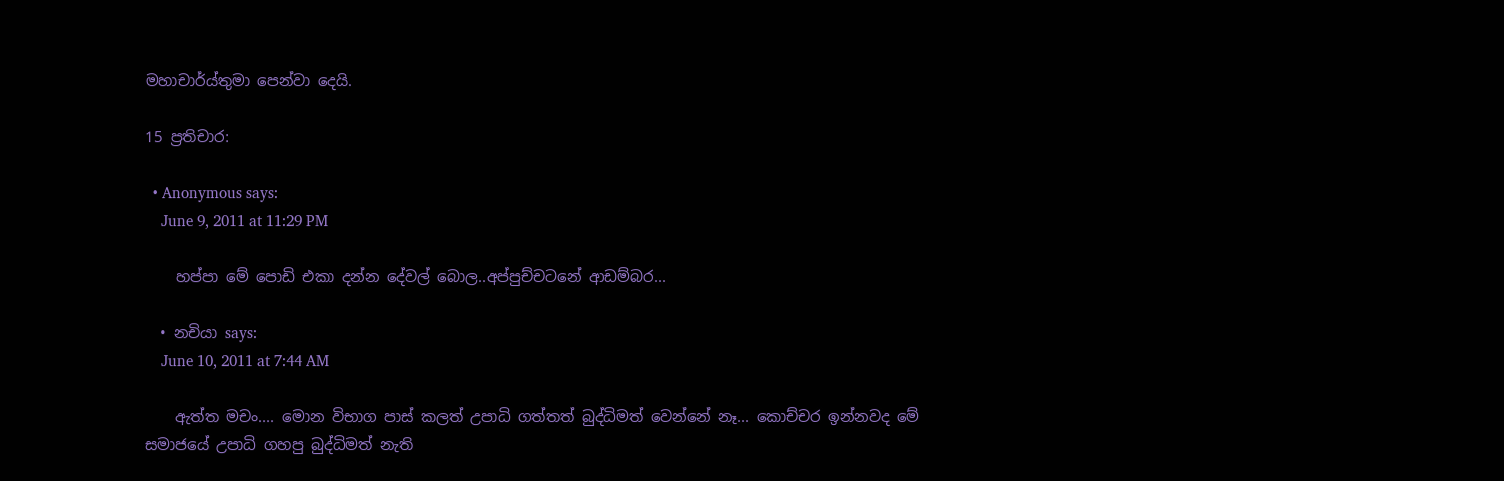මහාචාර්ය්තුමා පෙන්වා දෙයි.

15 ප්‍රතිචාර:

  • Anonymous says:
    June 9, 2011 at 11:29 PM

    හප්පා මේ පොඩි එකා දන්න දේවල් බොල..අප්පුච්චටනේ ආඩම්බර...

  • නචියා says:
    June 10, 2011 at 7:44 AM

    ඇත්ත මචං.... මොන විභාග පාස් කලත් උපාධි ගත්තත් බුද්ධිමත් වෙන්නේ නෑ... කොච්චර ඉන්නවද මේ සමාජයේ උපාධි ගහපු බුද්ධිමත් නැති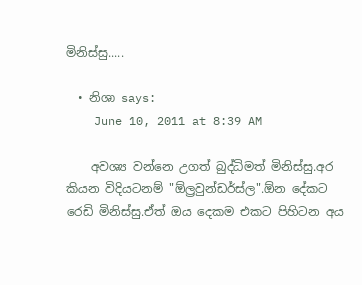මිනිස්සු.....

  • නිශා says:
    June 10, 2011 at 8:39 AM

    අවශ්‍ය වන්නෙ උගත් බුද්ධිමත් මිනිස්සු.අර කියන විදියටනම් "ඕල්‍රවුන්ඩර්ස්ල".ඕන දේකට රෙඩි මිනිස්සු.ඒත් ඔය දෙකම එකට පිහිටන අය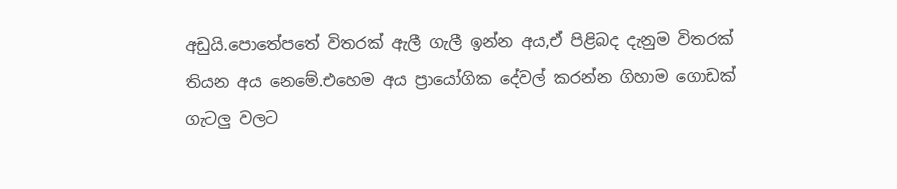අඩුයි.පොතේපතේ විතරක් ඇලී ගැලී ඉන්න අය,ඒ පිළිබද දැනුම විතරක් තියන අය නෙමේ.එහෙම අය ප්‍රායෝගික දේවල් කරන්න ගිහාම ගොඩක් ගැටලු වලට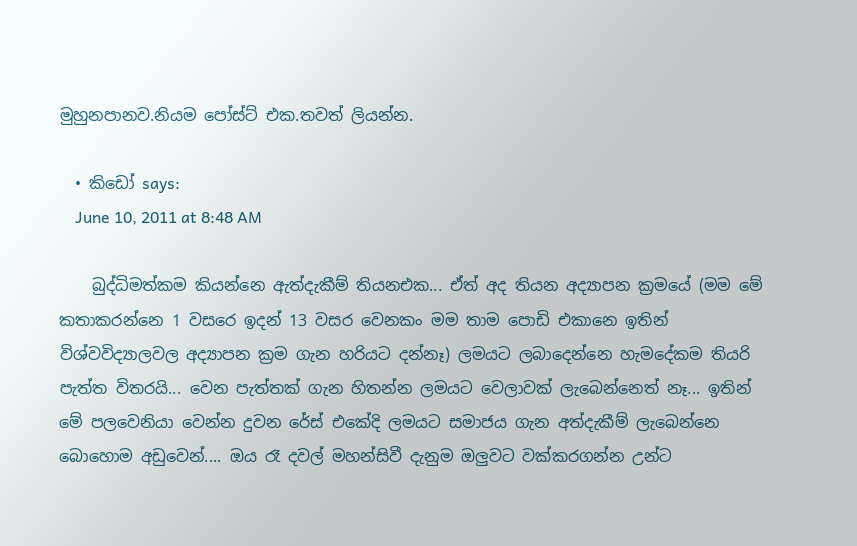මුහුනපානව.නියම පෝස්ට් එක.තවත් ලියන්න.

  • කිඩෝ says:
    June 10, 2011 at 8:48 AM

    බුද්ධිමත්කම කියන්නෙ ඇත්දැකීම් තියනඑක... ඒත් අද තියන අද්‍යාපන ක්‍රමයේ (මම මේ කතාකරන්නෙ 1 වසරෙ ඉදන් 13 වසර වෙනකං ‍මම තාම පොඩි එකානෙ ඉතින් විශ්වවිද්‍යාලවල අද්‍යාපන ක්‍රම ගැන හරියට දන්නෑ) ලමයට ලබාදෙන්නෙ හැමදේකම තියරි පැත්ත විතරයි... වෙන පැත්තක් ගැන හිතන්න ලමයට වෙලාවක් ලැබෙන්නෙත් නෑ... ඉතින් මේ පලවෙනියා වෙන්න දුවන රේස් එකේදි ලමයට සමාජය ගැන අත්දැකීම් ලැබෙන්නෙ බොහොම අඩුවෙන්.... ඔය රෑ දවල් මහන්සිවී දැනුම ඔලුවට වක්කරගන්න උන්ට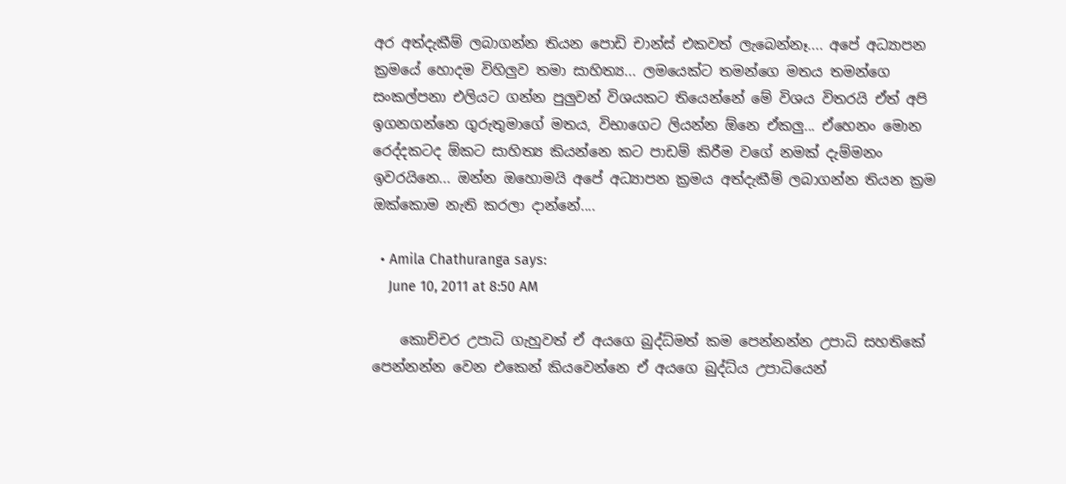අර අත්දැකීම් ලබාගන්න තියන පොඩි චාන්ස් එකවත් ලැබෙන්නෑ.... අපේ අධ්‍යාපන ක්‍රමයේ හොදම විහිලුව තමා සාහිත්‍ය... ලමයෙක්ට තමන්ගෙ මතය තමන්ගෙ සංකල්පනා එලියට ගන්න පුලුවන් විශයකට තියෙන්නේ මේ විශය විතරයි ඒත් අපි ඉගනගන්නෙ ගුරුතුමාගේ මතය, විභාගෙට ලියන්න ඕනෙ ඒකලු... ඒහෙනං මොන රෙද්දකටද ඕකට සාහිත්‍ය කියන්නෙ කට පාඩම් කිරීම වගේ නමක් දැම්මනං ඉවරයිනෙ... ඔන්න ඔහොමයි අපේ අධ්‍යාපන ක්‍රමය අත්දැකීම් ලබාගන්න තියන ක්‍රම ඔක්කොම නැති කරලා දාන්නේ....

  • Amila Chathuranga says:
    June 10, 2011 at 8:50 AM

    කොච්චර උපාධි ගැහුවත් ඒ අයගෙ බුද්ධ්මත් කම පෙන්නන්න උපාධි සහතිකේ පෙන්නන්න වෙන එකෙන් කියවෙන්නෙ ඒ අයගෙ බුද්ධ්ය උපාධියෙන්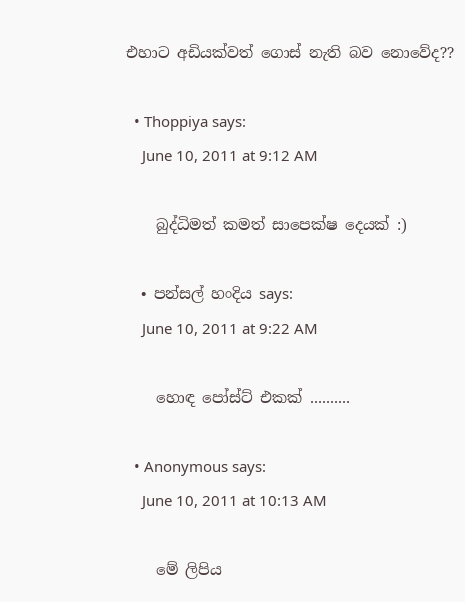එහාට අඩියක්වත් ගොස් නැති බව නොවේද??

  • Thoppiya says:
    June 10, 2011 at 9:12 AM

    බුද්ධිමත් කමත් සාපෙක්ෂ දෙයක් :)

  • පන්සල් හංදිය says:
    June 10, 2011 at 9:22 AM

    හොඳ පෝස්ට් එකක් ..........

  • Anonymous says:
    June 10, 2011 at 10:13 AM

    මේ ලිපිය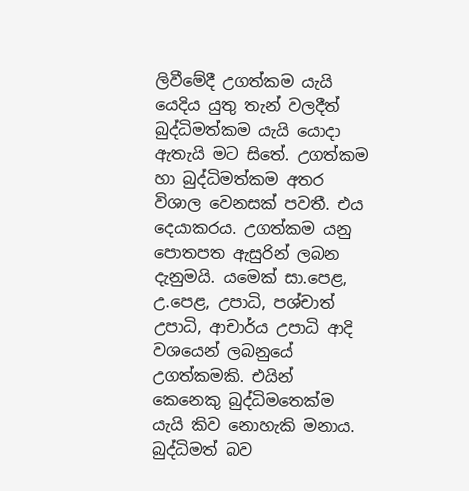ලිවීමේදී උගත්කම යැයි යෙදිය යුතු තැන් වලදීත් බුද්ධිමත්කම යැයි යොදා ඇතැයි මට සිතේ. උගත්කම හා බුද්ධිමත්කම අතර විශාල වෙනසක් පවතී. එය දෙයාකරය. උගත්කම යනු පොතපත ඇසුරින් ලබන දැනුමයි. යමෙක් සා.පෙළ, උ.පෙළ, උපාධි, පශ්චාත් උපාධි, ආචාර්ය උපාධි ආදි වශයෙන් ලබනුයේ උගත්කමකි. එයින් කෙනෙකු බුද්ධිමතෙක්ම යැයි කිව නොහැකි මනාය. බුද්ධිමත් බව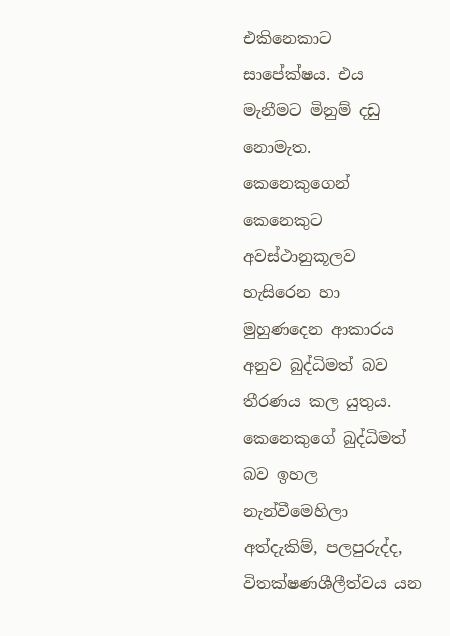එකිනෙකාට සාපේක්ෂය. එය මැනීමට මිනුම් දඩු නොමැත. කෙනෙකුගෙන් කෙනෙකුට අවස්ථානුකූලව හැසිරෙන හා මුහුණදෙන ආකාරය අනුව බුද්ධිමත් බව තීරණය කල යුතුය. කෙනෙකුගේ බුද්ධිමත් බව ඉහල නැන්වීමෙහිලා අත්දැකිම්, පලපුරුද්ද, විතක්ෂණශීලීත්වය යන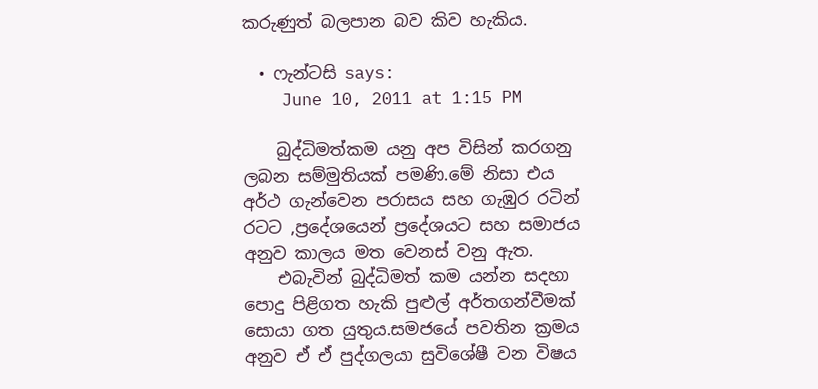කරුණුත් බලපාන බව කිව හැකිය.

  • ෆැන්ටසි says:
    June 10, 2011 at 1:15 PM

    බුද්ධිමත්කම යනු අප විසින් කරගනු ලබන සම්මුතියක් පමණි.මේ නිසා එය අර්ථ ගැන්වෙන පරාසය සහ ගැඹුර රටින් රටට ,ප්‍රදේශයෙන් ප්‍රදේශයට සහ සමාජය අනුව කාලය මත වෙනස් වනු ඇත.
    එබැවින් බුද්ධිමත් කම යන්න සදහා පොදු පිළිගත හැකි පුළුල් අර්තගන්වීමක් සොයා ගත යුතුය.සමජයේ පවතින ක්‍රමය අනුව ඒ ඒ පුද්ගලයා සුවිශේෂී වන විෂය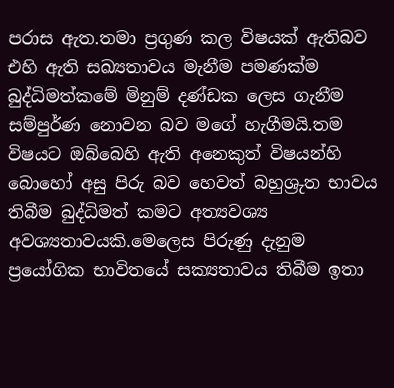පරාස ඇත.තමා ප්‍රගුණ කල විෂයක් ඇතිබව එහි ඇති සඛ්‍යතාවය මැනීම පමණක්ම බුද්ධිමත්කමේ මිනුම් දණ්ඩක ලෙස ගැනීම සම්පුර්ණ නොවන බව මගේ හැගීමයි.තම විෂයට ඔබ්බෙහි ඇති අනෙකුත් විෂයන්හි බොහෝ අසු පිරු බව හෙවත් බහුශ්‍රුත භාවය තිබීම බුද්ධිමත් කමට අත්‍යවශ්‍ය අවශ්‍යතාවයකි.මෙලෙස පිරුණු දැනුම ප්‍රයෝගික භාවිතයේ සක්‍යතාවය තිබීම ඉතා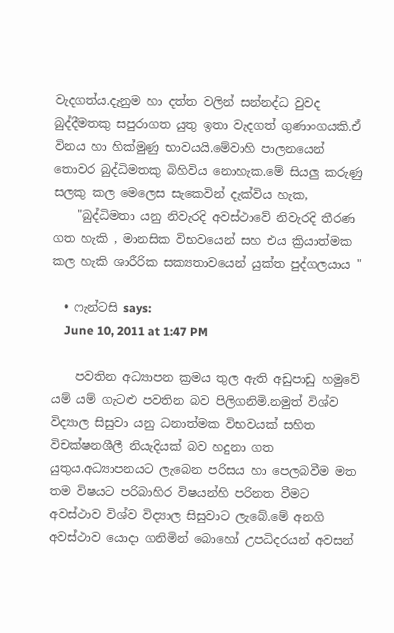වැදගත්ය.දැනුම හා දත්ත වලින් සන්නද්ධ වුවද බුද්දීමතකු සපුරාගත යුතු ඉතා වැදගත් ගුණාංගයකි.ඒ විනය හා හික්මුණු භාවයයි.මේවාහි පාලනයෙන් තොවර බුද්ධිමතකු බිහිවිය නොහැක.මේ සියලු කරුණු සලකු කල මෙලෙස සැකෙවින් දැක්විය හැක,
    "බුද්ධිමතා යනු නිවැරදි අවස්ථාවේ නිවැරදි තීරණ ගත හැකි , මානසික විභවයෙන් සහ එය ක්‍රියාත්මක කල හැකි ශාරීරික සක්‍යතාවයෙන් යුක්ත පුද්ගලයාය "

  • ෆැන්ටසි says:
    June 10, 2011 at 1:47 PM

    පවතින අධ්‍යාපන ක්‍රමය තුල ඇති අඩුපාඩු හමුවේ යම් යම් ගැටළු පවතින බව පිලිගනිමි.නමුත් විශ්ව විද්‍යාල සිසුවා යනු ධනාත්මක විභවයක් සහිත විචක්ෂනශීලී නියැදියක් බව හදුනා ගත යුතුය.අධ්‍යාපනයට ලැබෙන පරිසය හා පෙලබවීම මත තම විෂයට පරිබාහිර විෂයන්හි පරිනත වීමට අවස්ථාව විශ්ව විද්‍යාල සිසුවාට ලැබේ.මේ අනගි අවස්ථාව යොදා ගනිමින් බොහෝ උපධිදරයන් අවසන්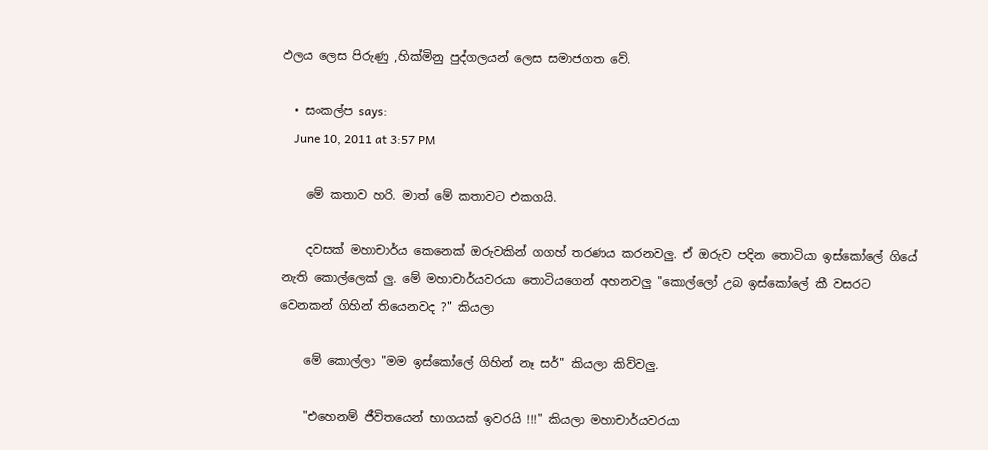ඵලය ලෙස පිරුණු ,හික්මිනු පුද්ගලයන් ලෙස සමාජගත වේ.

  • සංකල්ප says:
    June 10, 2011 at 3:57 PM

    මේ කතාව හරි. මාත් මේ කතාවට එකගයි.

    දවසක් මහාචාර්ය කෙනෙක් ඔරුවකින් ගගහ් තරණය කරනවලු. ඒ ඔරුව පදින තොටියා ඉස්කෝලේ ගියේ නැති කොල්ලෙක් ලු. මේ මහාචාර්යවරයා තොටියගෙන් අහනවලු "කොල්ලෝ උබ ඉස්කෝලේ කී වසරට වෙනකන් ගිහින් තියෙනවද ?" කියලා

    මේ කොල්ලා "මම ඉස්කෝලේ ගිහින් නෑ සර්" කියලා කිව්වලු.

    "එහෙනම් ජීවිතයෙන් භාගයක් ඉවරයි !!!" කියලා මහාචාර්යවරයා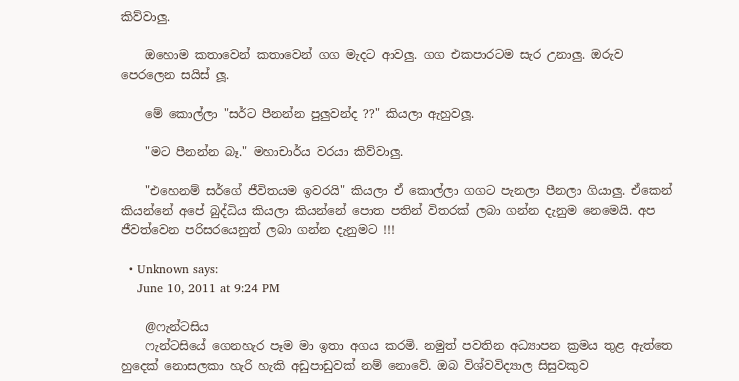කිව්වාලු.

    ඔහොම කතාවෙන් කතාවෙන් ගග මැදට ආවලු. ගග එකපාරටම සැර උනාලු. ඔරුව පෙරලෙන සයිස් ලූ.

    මේ කොල්ලා "සර්ට පීනන්න පුලුවන්ද ??" කියලා ඇහුවලූ.

    "මට පීනන්න බෑ." මහාචාර්ය වරයා කිව්වාලු.

    "එහෙනම් සර්ගේ ජීවිතයම ඉවරයි" කියලා ඒ කොල්ලා ගගට පැනලා පීනලා ගියාලු. ඒකෙන් කියන්නේ අපේ බුද්ධිය කියලා කියන්නේ පොත පතින් විතරක් ලබා ගන්න දැනුම නෙමෙයි. අප ජීවත්වෙන පරිසරයෙනුත් ලබා ගන්න දැනුමට !!!

  • Unknown says:
    June 10, 2011 at 9:24 PM

    @ෆැන්ටසිය
    ෆැන්ටසියේ ගෙනහැර පෑම මා ඉතා අගය කරමි. නමුත් පවතින අධ්‍යාපන ක්‍රමය තුළ ඇත්තෙ හුදෙක් නොසලකා හැරි හැකි අඩුපාඩුවක් නම් නොවේ. ඔබ විශ්වවිද්‍යාල සිසුවකුව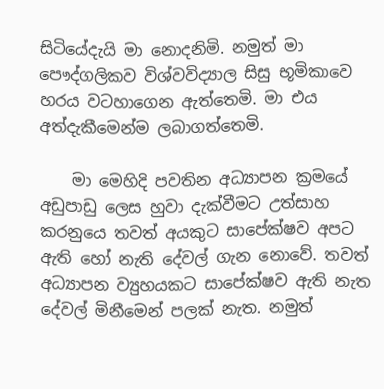සිටියේදැයි මා නොදනිමි. නමුත් මා පෞද්ගලිකව විශ්වවිද්‍යාල සිසු භූමිකාවෙ හරය වටහාගෙන ඇත්තෙමි. මා එය අත්දැකීමෙන්ම ලබාගත්තෙමි.

    මා මෙහිදි පවතින අධ්‍යාපන ක්‍රමයේ අඩුපාඩු ලෙස හුවා දැක්වීමට උත්සාහ කරනුයෙ තවත් අයකුට සාපේක්ෂව අපට ඇති හෝ නැති දේවල් ගැන නොවේ. තවත් අධ්‍යාපන ව්‍යුහයකට සාපේක්ෂව ඇති නැත දේවල් මිනීමෙන් පලක් නැත. නමුත්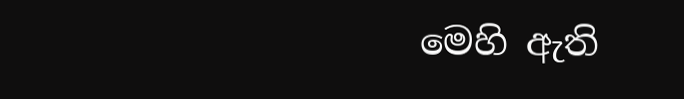මෙහි ඇති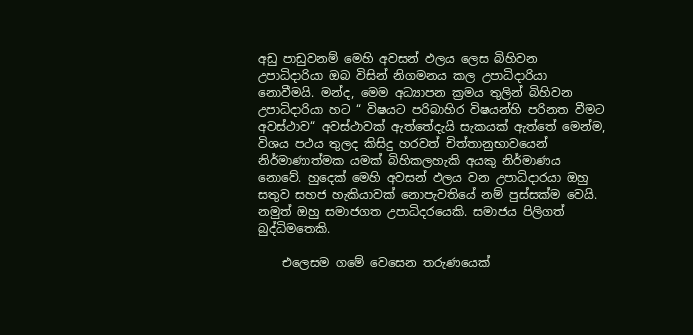අඩු පාඩුවනම් මෙහි අවසන් ඵලය ලෙස බිහිවන උපාධිදාරියා ඔබ විසින් නිගමනය කල උපාධිදාරියා නොවීමයි. මන්ද, මෙම අධ්‍යාපන ක්‍රමය තුලින් බිහිවන උපාධිදාරියා හට “ විෂයට පරිබාහිර විෂයන්හි පරිනත වීමට අවස්ථාව“ අවස්ථාවක් ඇත්තේදැයි සැකයක් ඇත්තේ මෙන්ම, විශය පථය තුලද කිසිදු හරවත් චිත්තානුභාවයෙන් නිර්මාණාත්මක යමක් බිහිකලහැකි අයකු නිර්මාණය නොවේ. හුදෙක් මෙහි අවසන් ඵලය වන උපාධිදාරයා ඔහු සතුව සහජ හැකියාවක් නොපැවතියේ නම් පුස්සක්ම වෙයි. නමුත් ඔහු සමාජගත උපාධිදරයෙකි. සමාජය පිලිගත් බුද්ධිමතෙකි.

    එලෙසම ගමේ වෙසෙන තරුණයෙක්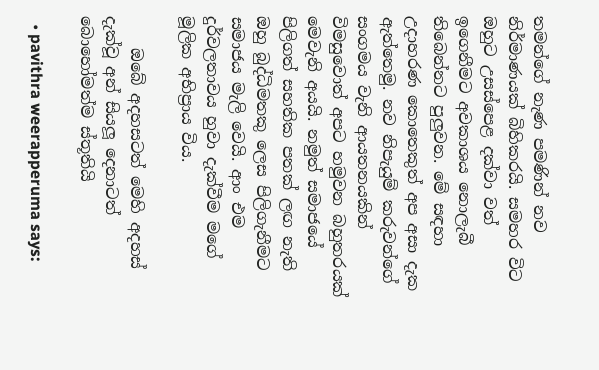තමන්ගේ නැණ පමණින් නව නිර්මාණයක් බිහිකරයි. සමහර විට ඔහුට උසස්පෙළ දක්වා වත් ඉගෙනීමට අවකාශය නොලැබී තිබෙන්නට පුලුවන. මේ සඳහා උදාහරණ කොතෙකුත් අප අසා දැක ඇත්තෙමු. නව නිපැයුම් කරුවන්ගේ සංගමය වැනි ආයතනයකින් විමසුවොත් අපට හමුවන බහුතරයක් මෙවැනි අයයි. නමුත් සමාජයේ පිලිගත් සහතික පතක් ලඟ නැති ඔහු බුද්ධිමතකු ලෙස පිලිගැනීමට සමාජය මැලි වෙයි. ආං එම දුර්වලතාවය හුවා දැක්වීම මගේ මූලික අභිප්‍රාය විය.

    ඔබේ අදහසටත් මෙහි අදහස් දැක්වූ අන් සියලූ දෙනාටත් බොහෝමත්ම ස්තූතියි

  • pavithra weerapperuma says: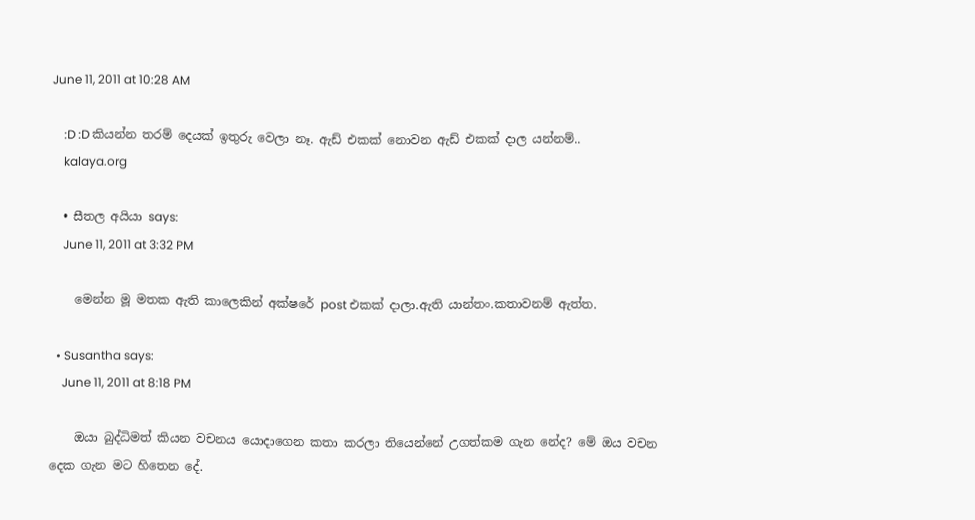June 11, 2011 at 10:28 AM

    :D :D කියන්න තරම් දෙයක් ඉතුරු වෙලා නෑ. ඇඩ් එකක් නොවන ඇඩ් එකක් දාල යන්නම්..
    kalaya.org

  • සීතල අයියා says:
    June 11, 2011 at 3:32 PM

    මෙන්න මූ මතක ඇති කාලෙකින් අක්ෂරේ post එකක් දාලා.ඇති යාන්තං.කතාවනම් ඇත්ත.

  • Susantha says:
    June 11, 2011 at 8:18 PM

    ඔයා බුද්ධිමත් කියන වචනය යොදා‍ගෙන කතා කරලා තියෙන්නේ උගත්කම ගැන නේද? මේ ඔය වචන දෙක ගැන මට හිතෙන දේ.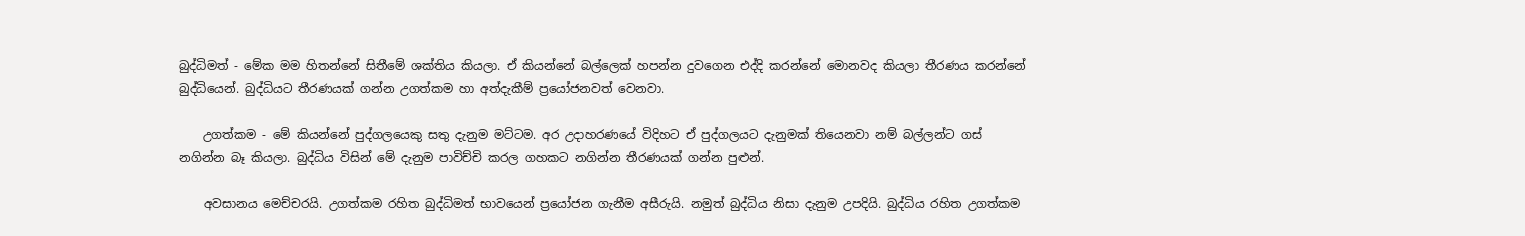බුද්ධිමත් - මේක මම හිතන්නේ සිතීමේ ශක්තිය කියලා. ඒ කියන්නේ බල්ලෙක් හපන්න දුවගෙන එද්දි කරන්නේ මොනවද කියලා තීරණය කරන්නේ බුද්ධියෙන්. බුද්ධියට තීරණයක් ගන්න උගත්කම හා අත්දැකීම් ප්‍රයෝජනවත් වෙනවා.

    උගත්කම - මේ කියන්නේ පුද්ගලයෙකු සතු දැනුම මට්ටම. අර උදාහරණයේ විදිහට ඒ පුද්ගලයට දැනුමක් තියෙනවා නම් බල්ලන්ට ගස් නගින්න බෑ කියලා. බුද්ධිය විසින් මේ දැනුම පාවිච්චි කරල ගහකට නගින්න තීරණයක් ගන්න පුළුන්.

    අවසානය මෙච්චරයි. උගත්කම රහිත බුද්ධිමත් භාවයෙන් ප්‍රයෝජන ගැනීම අසීරුයි. නමුත් බුද්ධිය නිසා දැනුම උපදියි. බුද්ධිය රහිත උගත්කම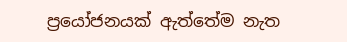ප්‍රයෝජනයක් ඇත්තේම නැත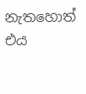නැතහොත් එය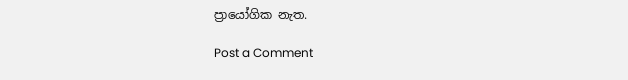ප්‍රායෝගික නැත.

Post a Comment